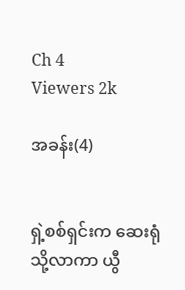Ch 4
Viewers 2k

အခန်း(4)


ရှဲ့စစ်ရှင်းက ဆေးရုံသို့လာကာ ယွီ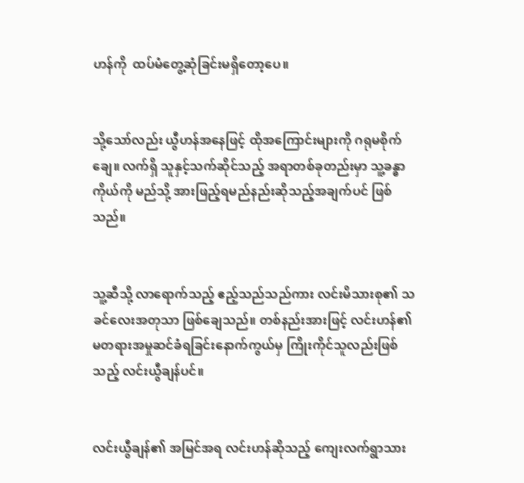ဟန်ကို  ထပ်မံတွေ့ဆုံခြင်းမရှိတော့ပေ။


သို့သော်လည်း ယွီဟန်အနေဖြင့် ထိုအကြောင်းများကို ဂရုမစိုက်ချေ။ လက်ရှိ သူနှင့်သက်ဆိုင်သည့် အရာတစ်ခုတည်းမှာ သူ့ခန္ဓာကိုယ်ကို မည်သို့ အားဖြည့်ရမည်နည်းဆိုသည့်အချက်ပင် ဖြစ်သည်။


သူ့ဆီသို့ လာရောက်သည့် ဧည့်သည်သည်ကား လင်းမိသားစု၏ သခင်လေးအတုသာ ဖြစ်ချေသည်။ တစ်နည်းအားဖြင့် လင်းဟန်၏ မတရားအမှုဆင်ခံရခြင်းနောက်ကွယ်မှ ကြိုးကိုင်သူလည်းဖြစ်သည့် လင်းယွီချန်ပင်။


လင်းယွီချန်၏ အမြင်အရ လင်းဟန်ဆိုသည့် ကျေးလက်ရွာသား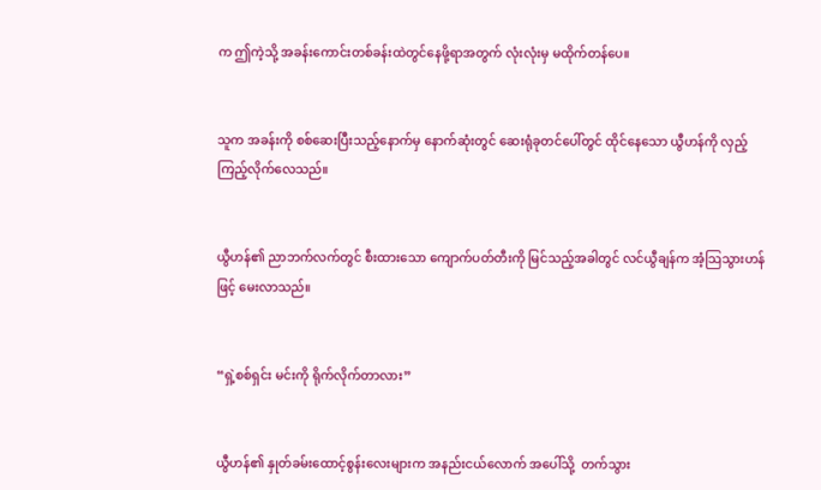က ဤကဲ့သို့ အခန်းကောင်းတစ်ခန်းထဲတွင်နေဖို့ရာအတွက် လုံးလုံးမှ မထိုက်တန်ပေ။


သူက အခန်းကို စစ်ဆေးပြီးသည့်နောက်မှ နောက်ဆုံးတွင် ဆေးရုံခုတင်ပေါ်တွင် ထိုင်နေသော ယွီဟန်ကို လှည့်ကြည့်လိုက်လေသည်။


ယွီဟန်၏ ညာဘက်လက်တွင် စီးထားသော ကျောက်ပတ်တီးကို မြင်သည့်အခါတွင် လင်ယွီချန်က အံ့သြသွားဟန်ဖြင့် မေးလာသည်။


“ရှဲ့စစ်ရှင်း မင်းကို ရိုက်လိုက်တာလား”


ယွီဟန်၏ နှုတ်ခမ်းထောင့်စွန်း‌လေးများက အနည်းငယ်လောက် အပေါ်သို့  တက်သွား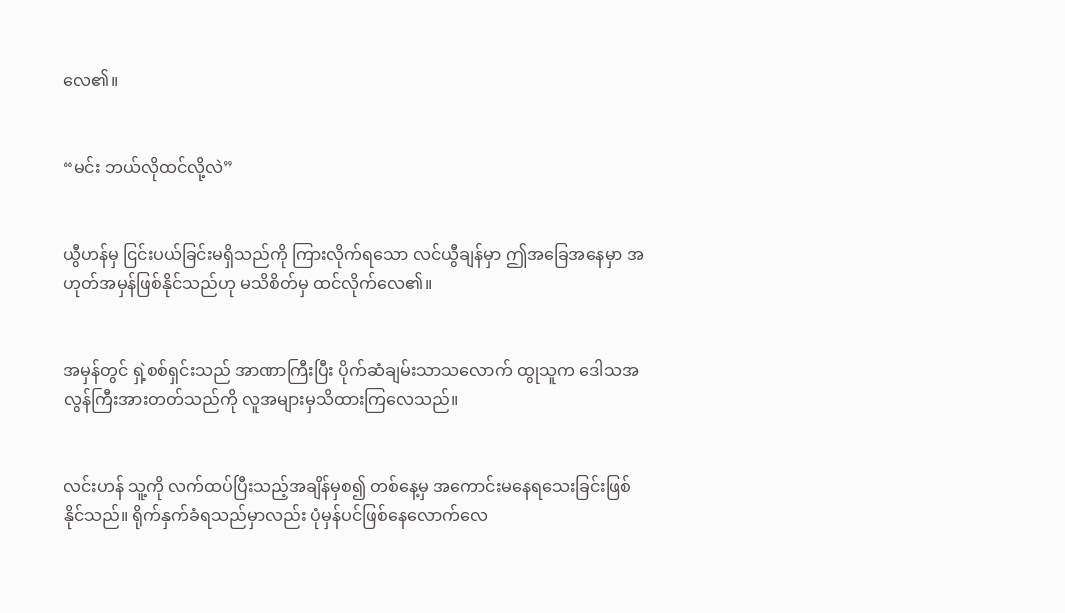လေ၏။


“မင်း ဘယ်လိုထင်လို့လဲ”


ယွီဟန်မှ ငြင်းပယ်ခြင်းမရှိသည်ကို ကြားလိုက်ရသော လင်ယွီချန်မှာ ဤအခြေအနေမှာ အဟုတ်အမှန်ဖြစ်နိုင်သည်ဟု မသိစိတ်မှ ထင်လိုက်လေ၏။


အမှန်တွင် ရှဲ့စစ်ရှင်းသည် အာဏာကြီးပြီး ပိုက်ဆံချမ်းသာသလောက် ထွုသူက ဒေါသအလွန်ကြီးအားတတ်သည်ကို လူအများမှသိထားကြလေသည်။


လင်းဟန် သူ့ကို လက်ထပ်ပြီးသည့်အချိန်မှစ၍ တစ်နေ့မှ အကောင်းမနေရသေးခြင်းဖြစ်နိုင်သည်။ ရိုက်နှက်ခံရသည်မှာလည်း ပုံမှန်ပင်ဖြစ်နေလောက်လေ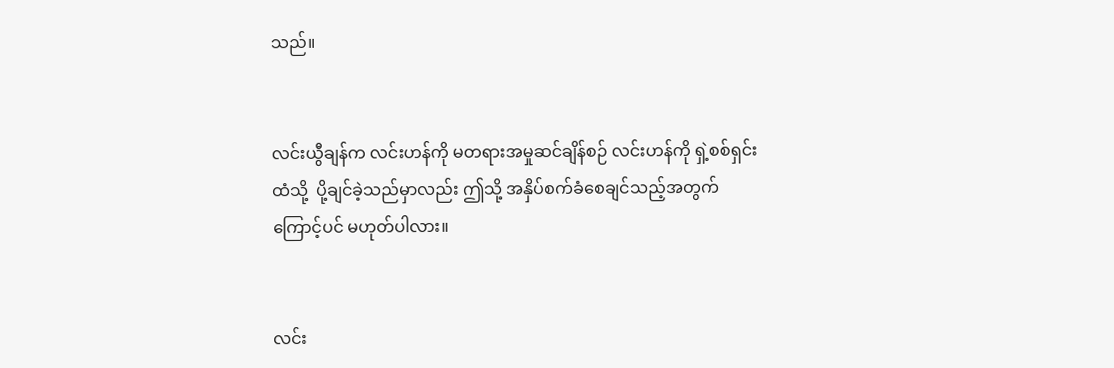သည်။


လင်းယွီချန်က လင်းဟန်ကို မတရားအမှုဆင်ချိန်စဉ် လင်းဟန်ကို ရှဲ့စစ်ရှင်းထံသို့  ပို့ချင်ခဲ့သည်မှာလည်း ဤသို့ အနှိပ်စက်ခံစေချင်သည့်အတွက်ကြောင့်ပင် မဟုတ်ပါလား။


လင်း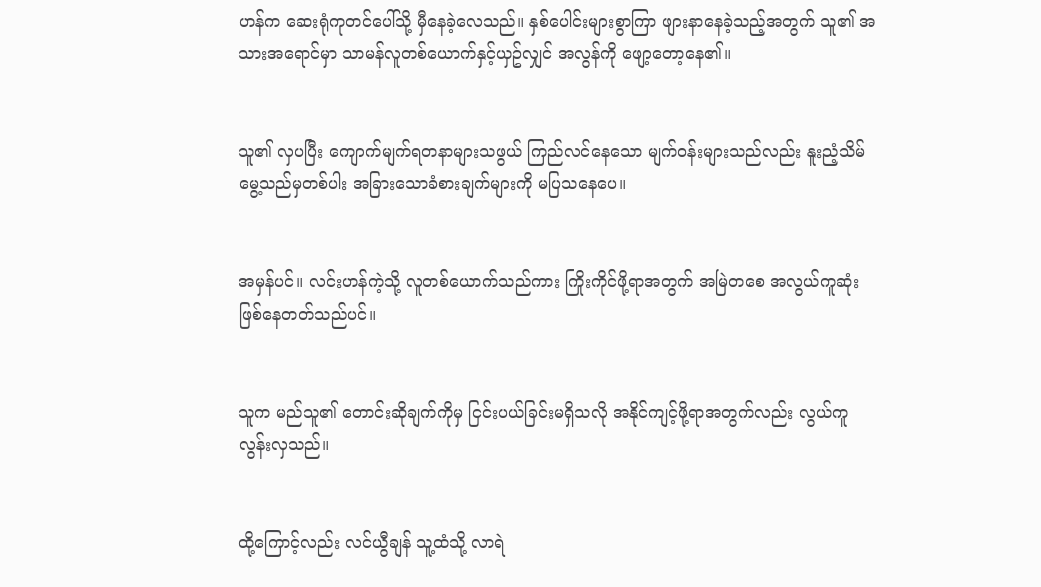ဟန်က ဆေးရုံကုတင်ပေါ်သို့ မှီနေခဲ့လေသည်။ နှစ်ပေါင်းများစွာကြာ ဖျားနာနေခဲ့သည့်အတွက် သူ၏ အသားအရောင်မှာ သာမန်လူတစ်ယောက်နှင့်ယှဥ်လျှင် အလွန်ကို ဖျော့တော့နေ၏။


သူ၏ လှပပြီး ကျောက်မျက်ရတနာများသဖွယ် ကြည်လင်နေသော မျက်ဝန်းများသည်လည်း နူးညံ့သိမ်မွေ့သည်မှတစ်ပါး အခြားသောခံစားချက်များကို မပြသနေပေ။


အမှန်ပင်။ လင်းဟန်ကဲ့သို့ လူတစ်ယောက်သည်ကား ကြိုးကိုင်ဖို့ရာအတွက် အမြဲတစေ အလွယ်ကူဆုံးဖြစ်နေတတ်သည်ပင်။


သူက မည်သူ၏ တောင်းဆိုချက်ကိုမှ ငြင်းပယ်ခြင်းမရှိသလို အနိုင်ကျင့်ဖို့ရာအတွက်လည်း လွယ်ကူလွန်းလှသည်။


ထို့ကြောင့်လည်း လင်ယွီချန် သူ့ထံသို့ လာရဲ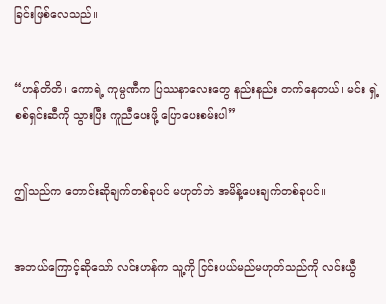ခြင်းဖြစ်လေသည်။


“ဟန်တိတိ၊ ကောရဲ့ ကုမ္ပဏီက ပြဿနာလေးတွေ နည်းနည်း တက်နေတယ်၊ မင်း ရှဲ့စစ်ရှင်းဆီကို သွားပြီး ကူညီပေးဖို့ ပြောပေးစမ်းပါ”


ဤသည်က တောင်းဆိုချက်တစ်ခုပင် မဟုတ်ဘဲ အမိန့်ပေးချက်တစ်ခုပင်။


အဘယ်ကြောင့်ဆိုသော် လင်းဟန်က သူ့ကို ငြင်းပယ်မည်မဟုတ်သည်ကို လင်းယွီ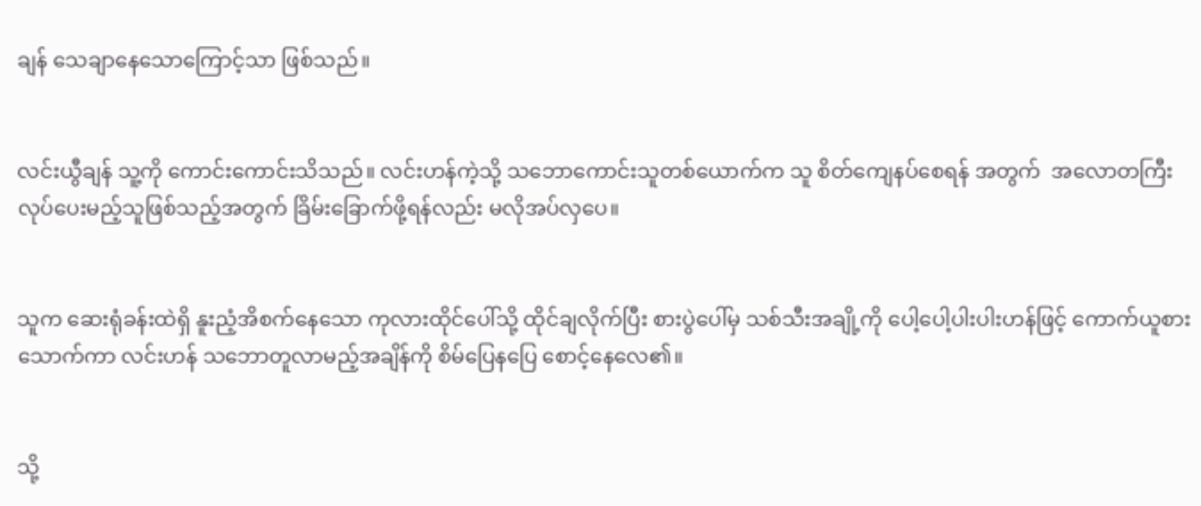ချန် သေချာနေသောကြောင့်သာ ဖြစ်သည်။


လင်းယွီချန် သူ့ကို ကောင်းကောင်းသိသည်။ လင်းဟန်ကဲ့သို့ သဘောကောင်းသူတစ်ယောက်က သူ စိတ်ကျေနပ်စေရန် အတွက်  အလောတကြီးလုပ်ပေးမည့်သူဖြစ်သည့်အတွက် ခြိမ်းခြောက်ဖို့ရန်လည်း မလိုအပ်လှပေ။


သူက ဆေးရုံခန်းထဲရှိ နူးညံ့အိစက်နေသော ကုလားထိုင်ပေါ်သို့ ထိုင်ချလိုက်ပြီး စားပွဲပေါ်မှ သစ်သီးအချို့ကို ပေါ့ပေါ့ပါးပါးဟန်ဖြင့် ကောက်ယူစားသောက်ကာ လင်းဟန် သဘောတူလာမည့်အချိန်ကို စိမ်ပြေနပြေ စောင့်နေလေ၏။


သို့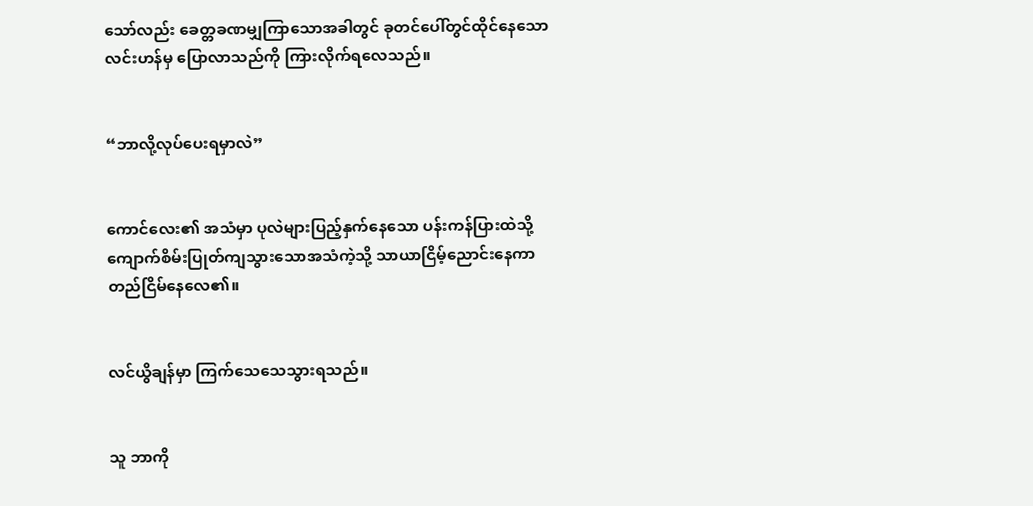သော်လည်း ခေတ္တခဏမျှကြာသောအခါတွင် ခုတင်ပေါ်တွင်ထိုင်နေသော လင်းဟန်မှ ပြောလာသည်ကို ကြားလိုက်ရလေသည်။


“ဘာလို့လုပ်ပေးရမှာလဲ”


ကောင်လေး၏ အသံမှာ ပုလဲများပြည့်နှက်နေသော ပန်းကန်ပြားထဲသို့ ကျောက်စိမ်းပြုတ်ကျသွားသောအသံကဲ့သို့ သာယာငြိမ့်ညောင်းနေကာ တည်ငြိမ်နေလေ၏။


လင်ယွိချန်မှာ ကြက်သေသေသွားရသည်။


သူ ဘာကို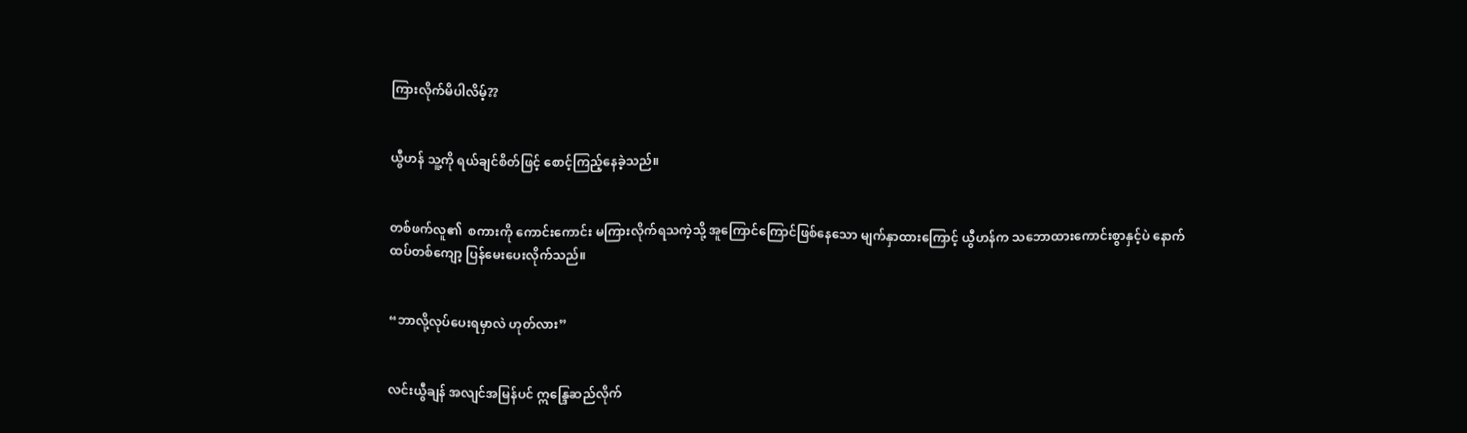ကြားလိုက်မိပါလိမ့်??


ယွီဟန် သူ့ကို ရယ်ချင်စိတ်ဖြင့် စောင့်ကြည့်နေခဲ့သည်။


တစ်ဖက်လူ၏  စကားကို ကောင်းကောင်း မကြားလိုက်ရသကဲ့သို့ အူကြောင်ကြောင်ဖြစ်နေသော မျက်နှာထားကြောင့် ယွီဟန်က သဘောထားကောင်းစွာနှင့်ပဲ နောက်ထပ်တစ်ကျော့ ပြန်မေးပေးလိုက်သည်။


“ဘာလို့လုပ်ပေးရမှာလဲ ဟုတ်လား”


လင်းယွီချန် အလျင်အမြန်ပင် ဣန္ဒြေဆည်လိုက်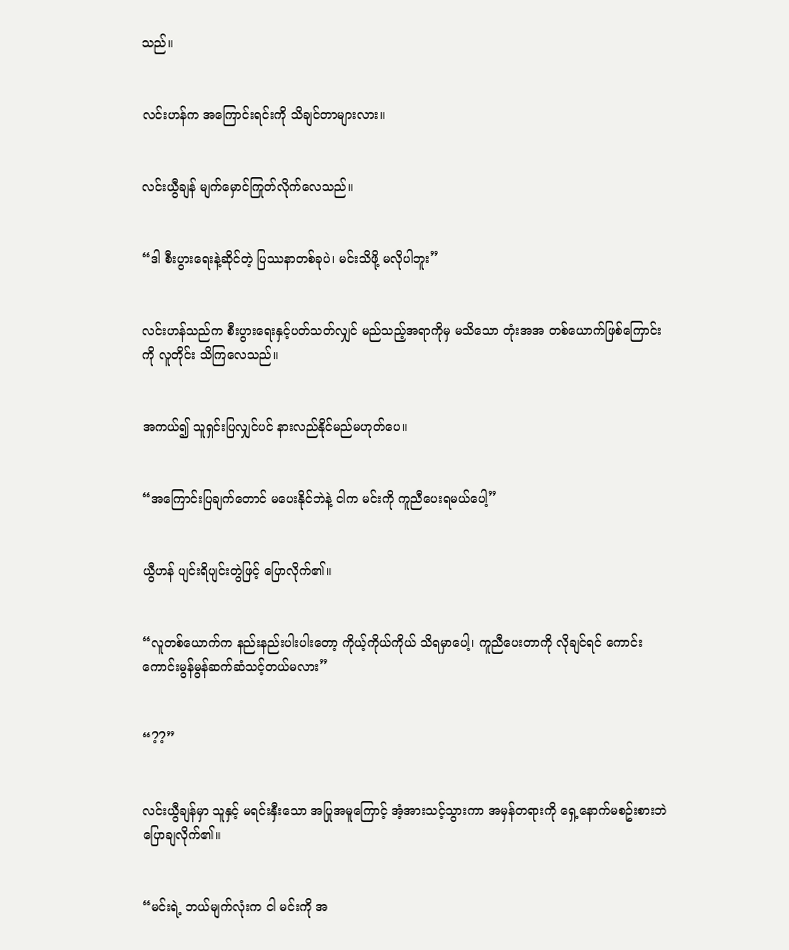သည်။


လင်းဟန်က အကြောင်းရင်းကို သိချင်တာများလား။


လင်းယွီချန် မျက်မှောင်ကြုတ်လိုက်လေသည်။


“ဒါ စီးပွားရေးနဲ့ဆိုင်တဲ့ ပြဿနာတစ်ခုပဲ၊ မင်းသိဖို့ မလိုပါဘူး”


လင်းဟန်သည်က စီးပွားရေးနှင့်ပတ်သတ်လျှင် မည်သည့်အရာကိုမှ မသိသော တုံးအအ တစ်ယောက်ဖြစ်ကြောင်းကို လူတိုင်း သိကြလေသည်။


အကယ်၍ သူရှင်းပြလျှင်ပင် နားလည်နိုင်မည်မဟုတ်ပေ။


“အကြောင်းပြချက်တောင် မပေးနိုင်ဘဲနဲ့ ငါက မင်းကို ကူညီပေးရမယ်ပေါ့”


ယွီဟန် ပျင်းရိပျင်းတွဲဖြင့် ပြောလိုက်၏။


“လူတစ်ယောက်က နည်းနည်းပါးပါးတော့ ကိုယ့်ကိုယ်ကိုယ် သိရမှာပေါ့၊ ကူညီပေးတာကို လိုချင်ရင် ကောင်းကောင်းမွန်မွန်ဆက်ဆံသင့်တယ်မလား”


“??”


လင်းယွီချန်မှာ သူနှင့် မရင်းနှီးသော အပြုအမူကြောင့် အံ့အားသင့်သွားကာ အမှန်တရားကို ရှေ့နောက်မစဥ်းစားဘဲ ပြောချလိုက်၏။


“မင်းရဲ့ ဘယ်မျက်လုံးက ငါ မင်းကို အ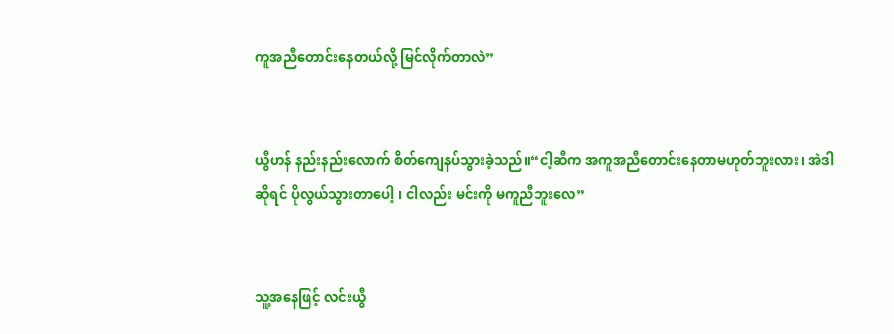ကူအညီတောင်းနေတယ်လို့ မြင်လိုက်တာလဲ”


ယွီဟန် နည်းနည်းလောက် စိတ်ကျေနပ်သွားခဲ့သည်။“ငါ့ဆီက အကူအညီတောင်းနေတာမဟုတ်ဘူးလား၊ အဲဒါဆိုရင် ပိုလွယ်သွားတာပေါ့ ၊ ငါလည်း မင်းကို မကူညီဘူးလေ”


သူ့အနေဖြင့် လင်းယွီ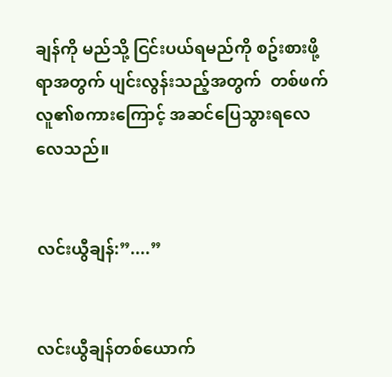ချန်ကို မည်သို့ ငြင်းပယ်ရမည်ကို စဥ်းစားဖို့ရာအတွက် ပျင်းလွန်းသည့်အတွက်  တစ်ဖက်လူ၏စကားကြောင့် အဆင်ပြေသွားရလေလေသည်။


လင်းယွီချန်:”....”


လင်းယွီချန်တစ်ယောက်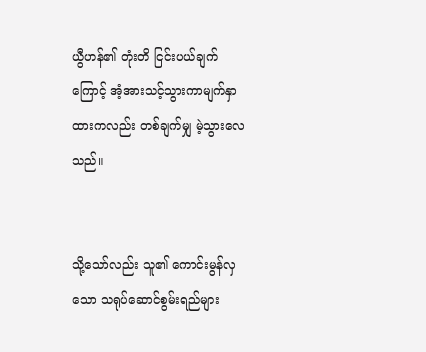ယွီဟန်၏ တုံးတိ ငြင်းပယ်ချက်ကြောင့် အံ့အားသင့်သွားကာမျက်နှာထားကလည်း တစ်ချက်မျှ မဲ့သွားလေသည်။


သို့သော်လည်း သူ၏ ကောင်းမွန်လှသော သရုပ်ဆောင်စွမ်းရည်များ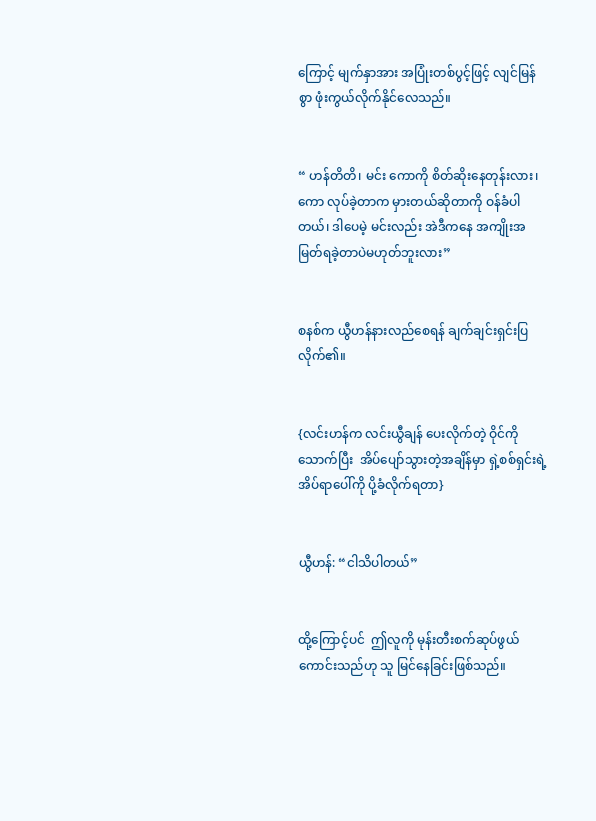ကြောင့် မျက်နှာအား အပြုံးတစ်ပွင့်ဖြင့် လျင်မြန်စွာ ဖုံးကွယ်လိုက်နိုင်လေသည်။


“ ဟန်တိတိ၊ မင်း ကောကို စိတ်ဆိုးနေတုန်းလား၊ ကော လုပ်ခဲ့တာက မှားတယ်ဆိုတာကို ဝန်ခံပါတယ်၊ ဒါပေမဲ့ မင်းလည်း အဲဒီကနေ အကျိုးအမြတ်ရခဲ့တာပဲမဟုတ်ဘူးလား”


စနစ်က ယွီဟန်နားလည်စေရန် ချက်ချင်းရှင်းပြလိုက်၏။


{လင်းဟန်က လင်းယွီချန် ပေးလိုက်တဲ့ ဝိုင်ကိုသောက်ပြီး  အိပ်ပျော်သွားတဲ့အချိန်မှာ ရှဲ့စစ်ရှင်းရဲ့ အိပ်ရာပေါ်ကို ပို့ခံလိုက်ရတာ}


ယွီဟန်: “ငါသိပါတယ်”


ထို့ကြောင့်ပင်  ဤလူကို မုန်းတီးစက်ဆုပ်ဖွယ်ကောင်းသည်ဟု သူ မြင်နေခြင်းဖြစ်သည်။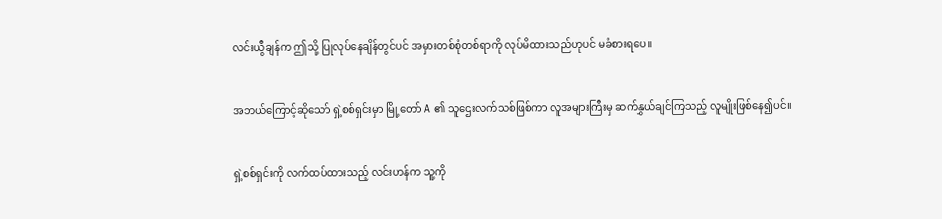လင်းယွီချန်က ဤသို့ ပြုလုပ်နေချိန်တွင်ပင် အမှားတစ်စုံတစ်ရာကို လုပ်မိထားသည်ဟုပင် မခံစားရပေ။


အဘယ်ကြောင့်ဆိုသော် ရှဲ့စစ်ရှင်းမှာ မြို့တော် A ၏ သူဌေးလက်သစ်ဖြစ်ကာ လူအများကြီးမှ ဆက်နွှယ်ချင်ကြသည့် လူမျိုးဖြစ်နေ၍ပင်။


ရှဲ့စစ်ရှင်းကို လက်ထပ်ထားသည့် လင်းဟန်က သူ့ကို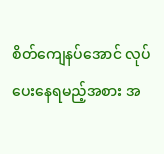စိတ်ကျေနပ်အောင် လုပ်ပေးနေရမည့်အစား အ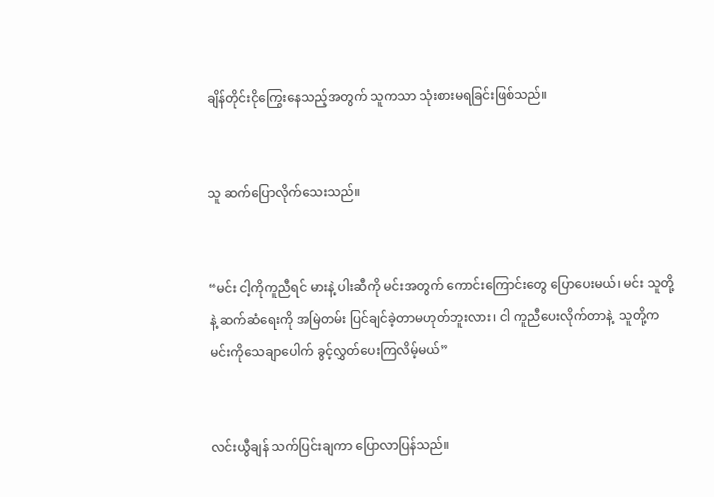ချိန်တိုင်းငိုကြွေးနေသည့်အတွက် သူကသာ သုံးစားမရခြင်းဖြစ်သည်။


သူ ဆက်ပြောလိုက်သေးသည်။


“မင်း ငါ့ကိုကူညီရင် မားနဲ့ ပါးဆီကို မင်းအတွက် ကောင်းကြောင်းတွေ ပြောပေးမယ်၊ မင်း သူတို့နဲ့ ဆက်ဆံရေးကို အမြဲတမ်း ပြင်ချင်ခဲ့တာမဟုတ်ဘူးလား၊ ငါ ကူညီပေးလိုက်တာနဲ့  သူတို့က မင်းကိုသေချာပေါက် ခွင့်လွှတ်ပေးကြလိမ့်မယ်”


လင်းယွီချန် သက်ပြင်းချကာ ပြောလာပြန်သည်။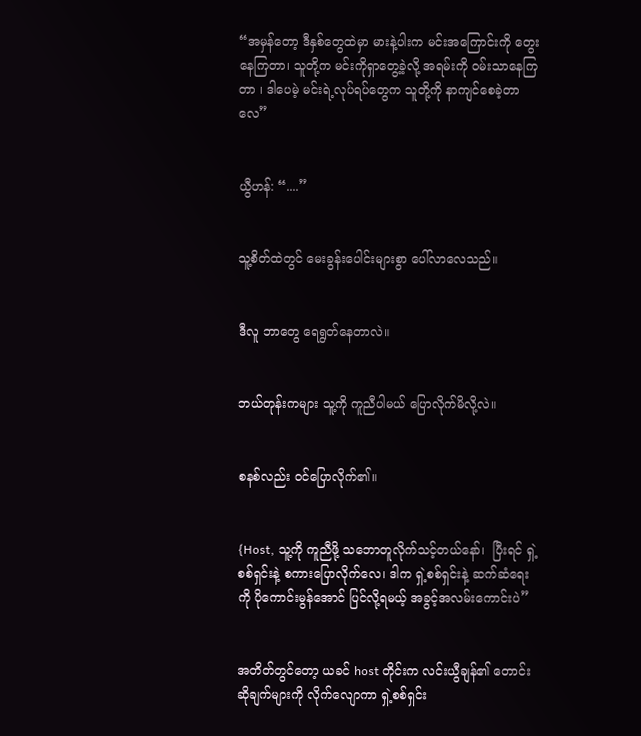“အမှန်တော့ ဒီနှစ်တွေထဲမှာ မားနဲ့ပါးက မင်းအကြောင်းကို တွေးနေကြတာ၊ သူတို့က မင်းကိုရှာတွေ့ခဲ့လို့ အရမ်းကို ဝမ်းသာနေကြတာ ၊ ဒါပေမဲ့ မင်းရဲ့လုပ်ရပ်တွေက သူတို့ကို နာကျင်စေခဲ့တာလေ”


ယွီဟန်: “....”


သူ့စိတ်ထဲတွင် မေးခွန်းပေါင်းများစွာ ပေါ်လာလေသည်။


ဒီလူ ဘာတွေ ရေရွတ်နေတာလဲ။


ဘယ်တုန်းကများ သူ့ကို ကူညီပါမယ် ပြောလိုက်မိလို့လဲ။


စနစ်လည်း ဝင်ပြောလိုက်၏။


{Host, သူ့ကို ကူညီဖို့ သဘောတူလိုက်သင့်တယ်နော်၊  ပြီးရင် ရှဲ့စစ်ရှင်းနဲ့ စကားပြောလိုက်လေ၊ ဒါက ရှဲ့စစ်ရှင်းနဲ့ ဆက်ဆံရေးကို ပိုကောင်းမွန်အောင် ပြင်လို့ရမယ့် အခွင့်အလမ်းကောင်းပဲ”


အတိတ်တွင်တော့ ယခင် host တိုင်းက လင်းယွီချန်၏ တောင်းဆိုချက်များကို လိုက်လျောကာ ရှဲ့စစ်ရှင်း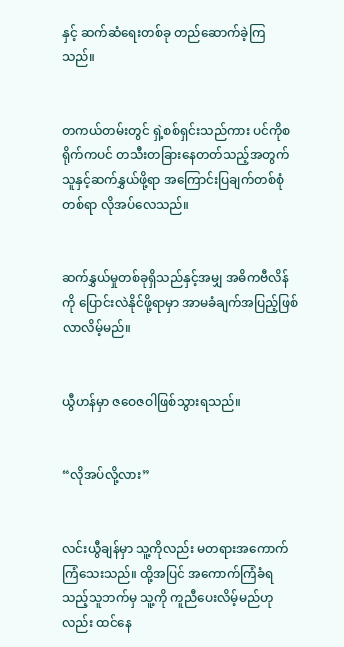နှင့် ဆက်ဆံရေးတစ်ခု တည်ဆောက်ခဲ့ကြသည်။


တကယ်တမ်းတွင် ရှဲ့စစ်ရှင်းသည်ကား ပင်ကိုစရိုက်ကပင် တသီးတခြားနေတတ်သည့်အတွက် သူနှင့်ဆက်နွှယ်ဖို့ရာ အကြောင်းပြချက်တစ်စုံတစ်ရာ လိုအပ်လေသည်။


ဆက်နွှယ်မှုတစ်ခုရှိသည်နှင့်အမျှ အဓိကဗီလိန်ကို ပြောင်းလဲနိုင်ဖို့ရာမှာ အာမခံချက်အပြည့်ဖြစ်လာလိမ့်မည်။


ယွီဟန်မှာ ဇဝေဇဝါဖြစ်သွားရသည်။


“လိုအပ်လို့လား”


လင်းယွီချန်မှာ သူ့ကိုလည်း မတရားအကောက်ကြံသေးသည်။ ထို့အပြင် အကောက်ကြံခံရသည့်သူဘက်မှ သူ့ကို ကူညီပေးလိမ့်မည်ဟုလည်း ထင်နေ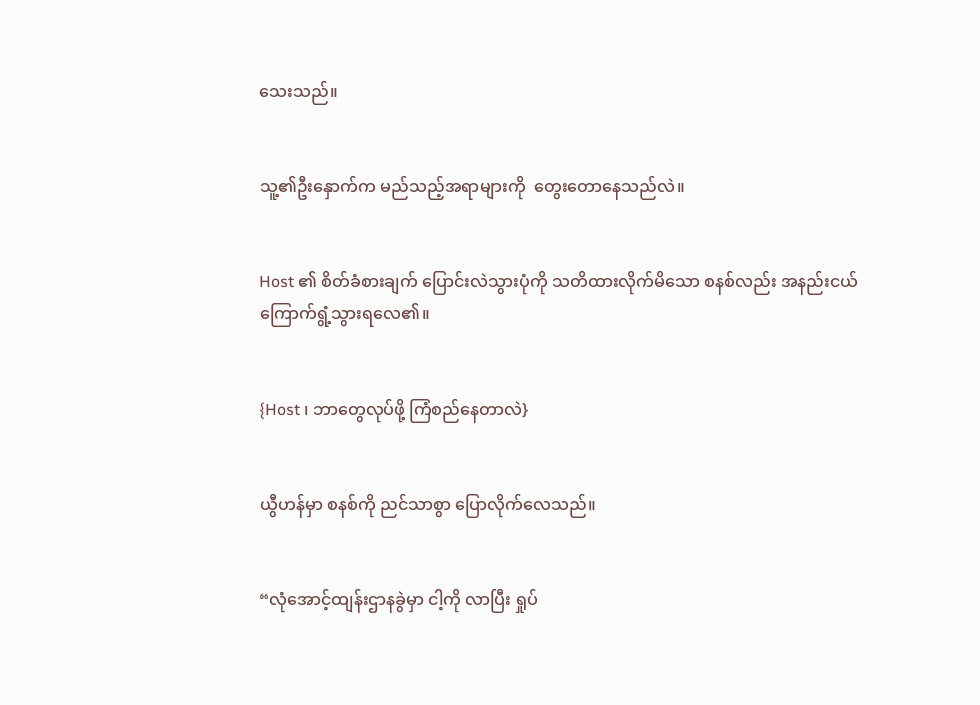သေးသည်။


သူ့၏ဦးနှောက်က မည်သည့်အရာများကို  တွေးတောနေသည်လဲ။


Host ၏ စိတ်ခံစားချက် ပြောင်းလဲသွားပုံကို သတိထားလိုက်မိ‌သော စနစ်လည်း အနည်းငယ် ကြောက်ရွံ့သွားရလေ၏။


{Host ၊ ဘာတွေလုပ်ဖို့ ကြံစည်နေတာလဲ}


ယွီဟန်မှာ စနစ်ကို ညင်သာစွာ ပြောလိုက်လေသည်။


“လုံအောင့်ထျန်းဌာနခွဲမှာ ငါ့ကို လာပြီး ရှုပ်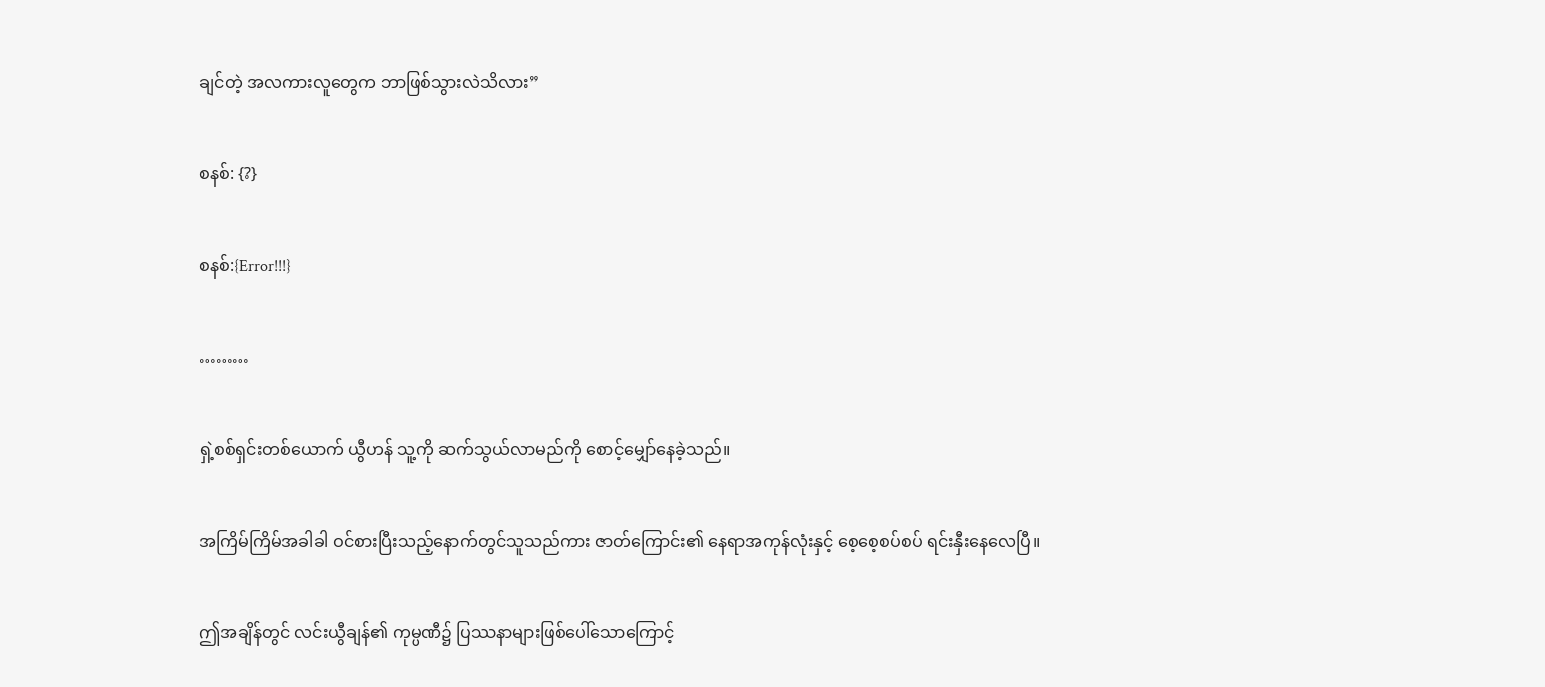ချင်တဲ့ အလကားလူတွေက ဘာဖြစ်သွားလဲသိလား”


စနစ်: {?}


စနစ်:{Error!!!}


………


ရှဲ့စစ်ရှင်းတစ်ယောက် ယွီဟန် သူ့ကို ဆက်သွယ်လာမည်ကို စောင့်မျှော်နေခဲ့သည်။


အကြိမ်ကြိမ်အခါခါ ဝင်စားပြီးသည့်နောက်တွင်သူသည်ကား ဇာတ်ကြောင်း၏ နေရာအကုန်လုံးနှင့် စေ့စေ့စပ်စပ် ရင်းနှီးနေလေပြီ။


ဤအချိန်တွင် လင်းယွီချန်၏ ကုမ္ပဏီ၌ ပြဿနာများဖြစ်ပေါ်သောကြောင့်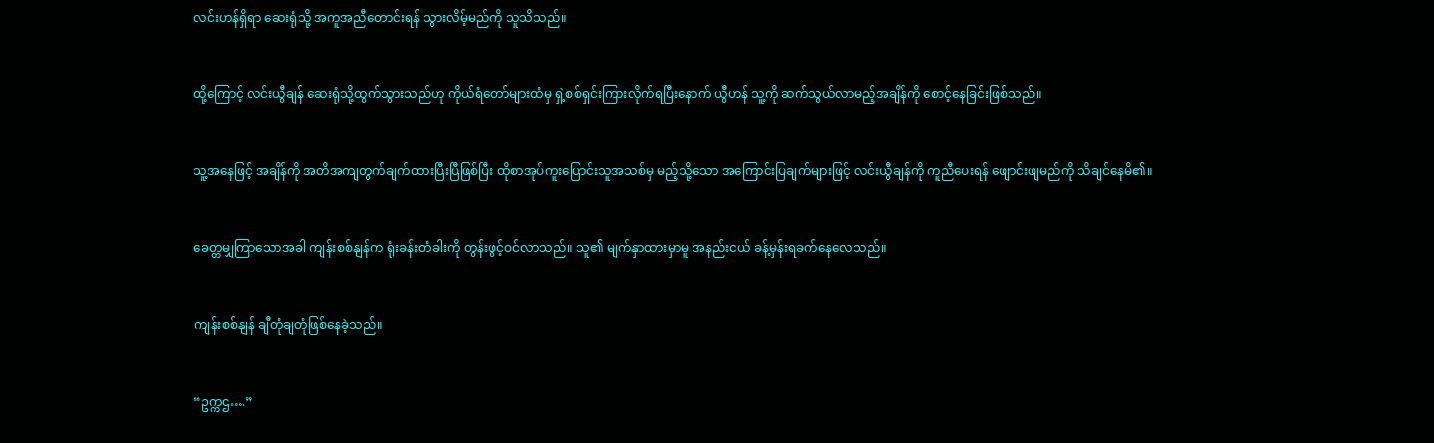လင်းဟန်ရှိရာ ဆေးရုံသို့ အကူအညီတောင်းရန် သွားလိမ့်မည်ကို သူသိသည်။


ထို့ကြောင့် လင်းယွီချန် ဆေးရုံသို့ထွက်သွားသည်ဟု ကိုယ်ရံတော်များထံမှ ရှဲ့စစ်ရှင်းကြားလိုက်ရပြီးနောက် ယွီဟန် သူ့ကို ဆက်သွယ်လာမည့်အချိန်ကို စောင့်နေခြင်းဖြစ်သည်။


သူ့အနေဖြင့် အချိန်ကို အတိအကျတွက်ချက်ထားပြီးပြီဖြစ်ပြီး ထိုစာအုပ်ကူးပြောင်းသူအသစ်မှ မည့်သို့သော အကြောင်းပြချက်များဖြင့် လင်းယွီချန်ကို ကူညီပေးရန် ဖျောင်းဖျမည်ကို သိချင်နေမိ၏။


ခေတ္တမျှကြာ‌သောအခါ ကျန်းစစ်နျန်က ရုံးခန်းတံခါးကို တွန်းဖွင့်ဝင်လာသည်။ သူ၏ မျက်နှာထားမှာမူ အနည်းငယ် ခန့်မှန်းရခက်နေလေသည်။


ကျန်းစစ်နျန် ချီတုံချတုံဖြစ်နေခဲ့သည်။


“ဥက္ကဌ….”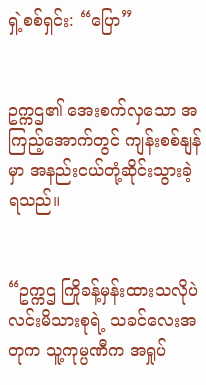ရှဲ့စစ်ရှင်း: “ပြော”


ဥက္ကဌ၏ အေးစက်လှသော အကြည့်အောက်တွင် ကျန်းစစ်နျန်မှာ အနည်းငယ်တုံ့ဆိုင်းသွားခဲ့ရသည်။


“ဥက္ကဌ ကြိုခန့်မှန်းထားသလိုပဲ လင်းမိသားစုရဲ့ သခင်လေးအတုက သူ့ကုမ္ပဏီက အရှုပ်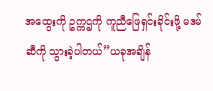အထွေးကို ဥက္ကဌကို ကူညီဖြေရှင်းခိုင်းဖို့ မဒမ်ဆီကို သွားခဲ့ပါတယ်”ယခုအချိန်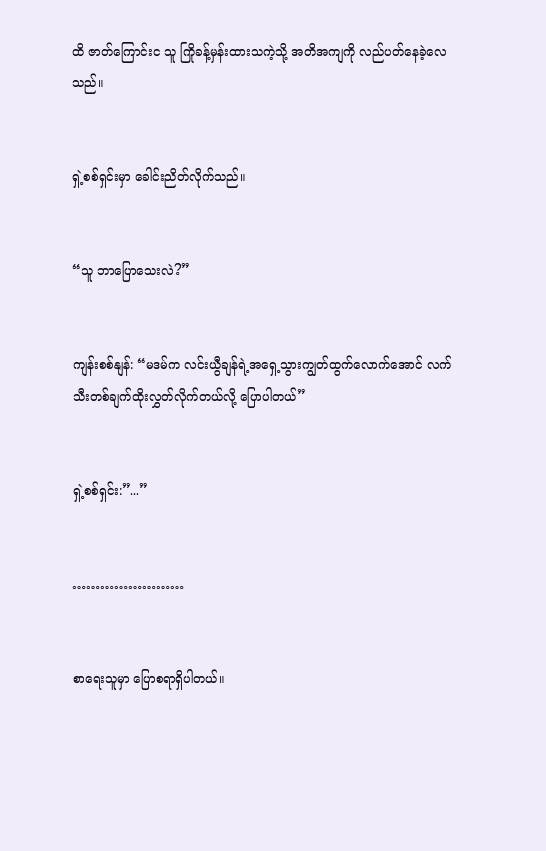ထိ ဇာတ်ကြောင်းင သူ ကြိုခန့်မှန်းထားသကဲ့သို့ အတိအကျကို လည်ပတ်နေခဲ့လေသည်။


ရှဲ့စစ်ရှင်းမှာ ခေါင်းညိတ်လိုက်သည်။


“သူ ဘာပြောသေးလဲ?”


ကျန်းစစ်နျန်: “မဒမ်က လင်းယွီချန်ရဲ့အရှေ့သွားကျွတ်ထွက်လောက်အောင် လက်သီးတစ်ချက်ထိုးလွှတ်လိုက်တယ်လို့ ပြောပါတယ်”


ရှဲ့စစ်ရှင်း:”...”


……………………


စာရေးသူမှာ ပြောစရာရှိပါတယ်။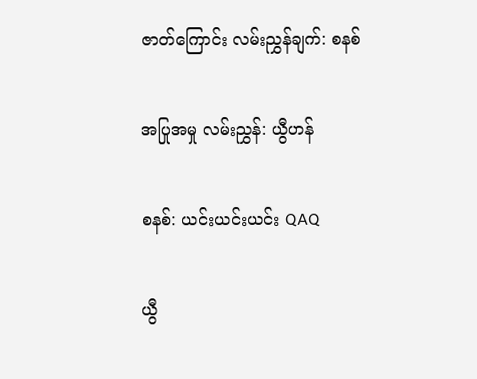ဇာတ်ကြောင်း လမ်းညွှန်ချက်: စနစ်


အပြုအမှု လမ်းညွှန်: ယွီဟန်


စနစ်: ယင်းယင်းယင်း QAQ


ယွီ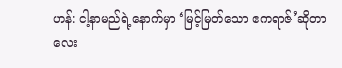ဟန်: ငါ့နာမည်ရဲ့နောက်မှာ ‘မြင့်မြတ်သော ဧကရာဇ်‌’ဆိုတာလေး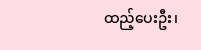ထည့်ပေးဦး၊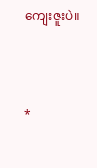ကျေးဇူးပဲ။



*